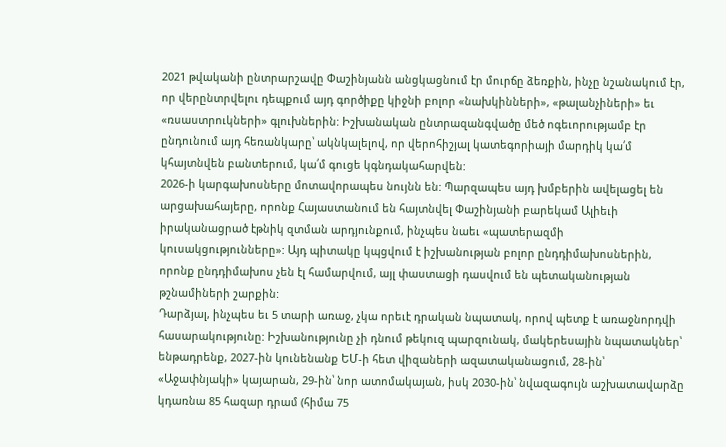2021 թվականի ընտրարշավը Փաշինյանն անցկացնում էր մուրճը ձեռքին, ինչը նշանակում էր, որ վերընտրվելու դեպքում այդ գործիքը կիջնի բոլոր «նախկինների», «թալանչիների» եւ «ռսաստրուկների» գլուխներին: Իշխանական ընտրազանգվածը մեծ ոգեւորությամբ էր ընդունում այդ հեռանկարը՝ ակնկալելով, որ վերոհիշյալ կատեգորիայի մարդիկ կա՛մ կհայտնվեն բանտերում, կա՛մ գուցե կգնդակահարվեն:
2026-ի կարգախոսները մոտավորապես նույնն են: Պարզապես այդ խմբերին ավելացել են արցախահայերը, որոնք Հայաստանում են հայտնվել Փաշինյանի բարեկամ Ալիեւի իրականացրած էթնիկ զտման արդյունքում, ինչպես նաեւ «պատերազմի կուսակցությունները»: Այդ պիտակը կպցվում է իշխանության բոլոր ընդդիմախոսներին, որոնք ընդդիմախոս չեն էլ համարվում, այլ փաստացի դասվում են պետականության թշնամիների շարքին:
Դարձյալ, ինչպես եւ 5 տարի առաջ, չկա որեւէ դրական նպատակ, որով պետք է առաջնորդվի հասարակությունը: Իշխանությունը չի դնում թեկուզ պարզունակ, մակերեսային նպատակներ՝ ենթադրենք, 2027-ին կունենանք ԵՄ-ի հետ վիզաների ազատականացում, 28-ին՝ «Աջափնյակի» կայարան, 29-ին՝ նոր ատոմակայան, իսկ 2030-ին՝ նվազագույն աշխատավարձը կդառնա 85 հազար դրամ (հիմա 75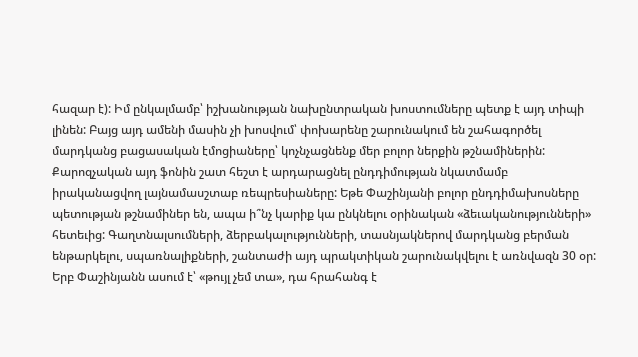հազար է): Իմ ընկալմամբ՝ իշխանության նախընտրական խոստումները պետք է այդ տիպի լինեն: Բայց այդ ամենի մասին չի խոսվում՝ փոխարենը շարունակում են շահագործել մարդկանց բացասական էմոցիաները՝ կոչնչացնենք մեր բոլոր ներքին թշնամիներին:
Քարոզչական այդ ֆոնին շատ հեշտ է արդարացնել ընդդիմության նկատմամբ իրականացվող լայնամասշտաբ ռեպրեսիաները: Եթե Փաշինյանի բոլոր ընդդիմախոսները պետության թշնամիներ են, ապա ի՞նչ կարիք կա ընկնելու օրինական «ձեւականությունների» հետեւից: Գաղտնալսումների, ձերբակալությունների, տասնյակներով մարդկանց բերման ենթարկելու, սպառնալիքների, շանտաժի այդ պրակտիկան շարունակվելու է առնվազն 30 օր: Երբ Փաշինյանն ասում է՝ «թույլ չեմ տա», դա հրահանգ է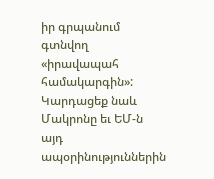իր գրպանում գտնվող «իրավապահ համակարգին»:
Կարդացեք նաև
Մակրոնը եւ ԵՄ-ն այդ ապօրինություններին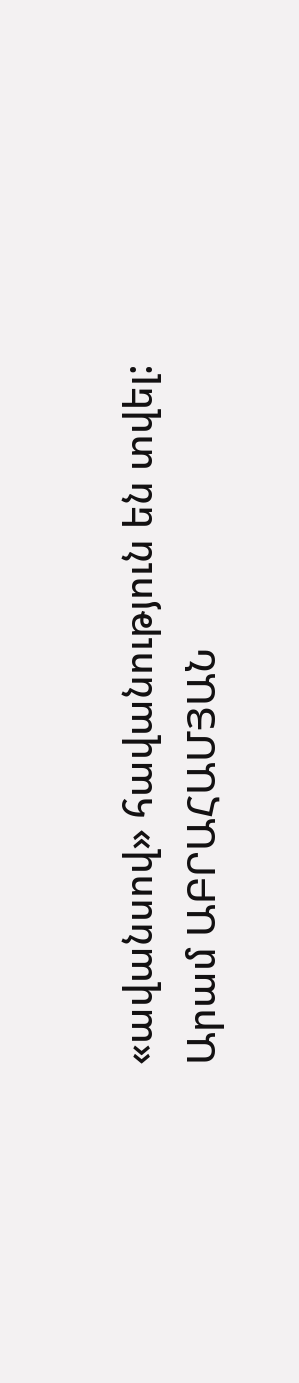«ավանսով» հավանություն են տվել:
Արամ ԱԲՐԱՀԱՄՅԱՆ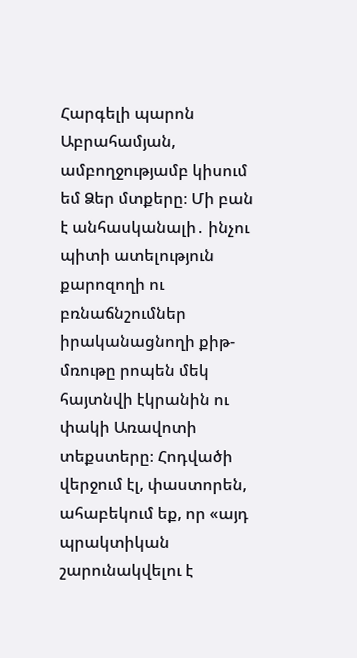Հարգելի պարոն Աբրահամյան, ամբողջությամբ կիսում եմ Ձեր մտքերը։ Մի բան է անհասկանալի․ ինչու պիտի ատելություն քարոզողի ու բռնաճնշումներ իրականացնողի քիթ-մռութը րոպեն մեկ հայտնվի էկրանին ու փակի Առավոտի տեքստերը։ Հոդվածի վերջում էլ, փաստորեն, ահաբեկում եք, որ «այդ պրակտիկան շարունակվելու է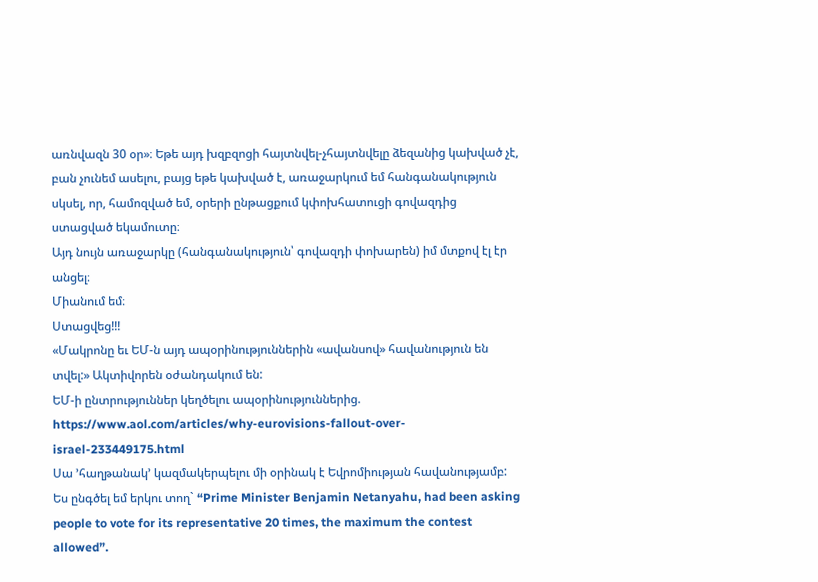առնվազն 30 օր»։ Եթե այդ խզբզոցի հայտնվել-չհայտնվելը ձեզանից կախված չէ, բան չունեմ ասելու, բայց եթե կախված է, առաջարկում եմ հանգանակություն սկսել, որ, համոզված եմ, օրերի ընթացքում կփոխհատուցի գովազդից ստացված եկամուտը։
Այդ նույն առաջարկը (հանգանակություն՝ գովազդի փոխարեն) իմ մտքով էլ էր անցել։
Միանում եմ։
Ստացվեց!!!
«Մակրոնը եւ ԵՄ-ն այդ ապօրինություններին «ավանսով» հավանություն են տվել:» Ակտիվորեն օժանդակում են:
ԵՄ-ի ընտրություններ կեղծելու ապօրինություններից.
https://www.aol.com/articles/why-eurovisions-fallout-over-israel-233449175.html
Սա ’հաղթանակ’ կազմակերպելու մի օրինակ է Եվրոմիության հավանությամբ:
Ես ընգծել եմ երկու տող` “Prime Minister Benjamin Netanyahu, had been asking people to vote for its representative 20 times, the maximum the contest allowed”.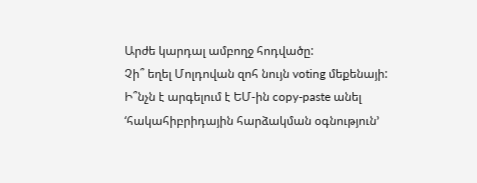Արժե կարդալ ամբողջ հոդվածը:
Չի՞ եղել Մոլդովան զոհ նույն voting մեքենայի:
Ի՞նչն է արգելում է ԵՄ-ին copy-paste անել ‘հակահիբրիդային հարձակման օգնություն’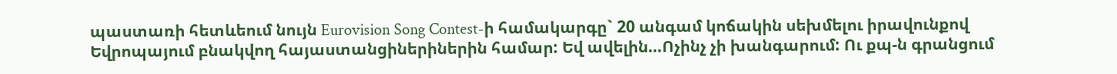պաստառի հետևեում նույն Eurovision Song Contest-ի համակարգը` 20 անգամ կոճակին սեխմելու իրավունքով Եվրոպայում բնակվող հայաստանցիներիներին համար: Եվ ավելին…Ոչինչ չի խանգարում: Ու քպ-ն գրանցում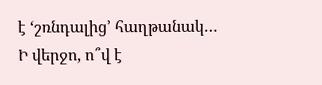է ‘շռնդալից’ հաղթանակ…
Ի վերջո, ո՞վ է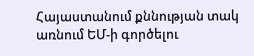Հայաստանում քննության տակ առնում ԵՄ-ի գործելու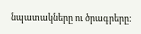նպատակները ու ծրագրերը: